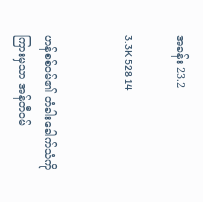အခန်း 23.2

3.3K 528 14


ဟန်စစ်ဝမ်၏ တံခါးခေါက်သံကို ကြားမှသာ အန်တီဝမ်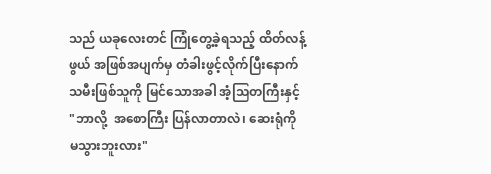သည် ယခုလေးတင် ကြုံတွေ့ခဲ့ရသည့် ထိတ်လန့်ဖွယ် အဖြစ်အပျက်မှ တံခါးဖွင့်လိုက်ပြီးနောက် သမီးဖြစ်သူကို မြင်သောအခါ အံ့သြတကြီးနှင့် "ဘာလို့  အစောကြီး ပြန်လာတာလဲ၊ ဆေးရုံကို မသွားဘူးလား"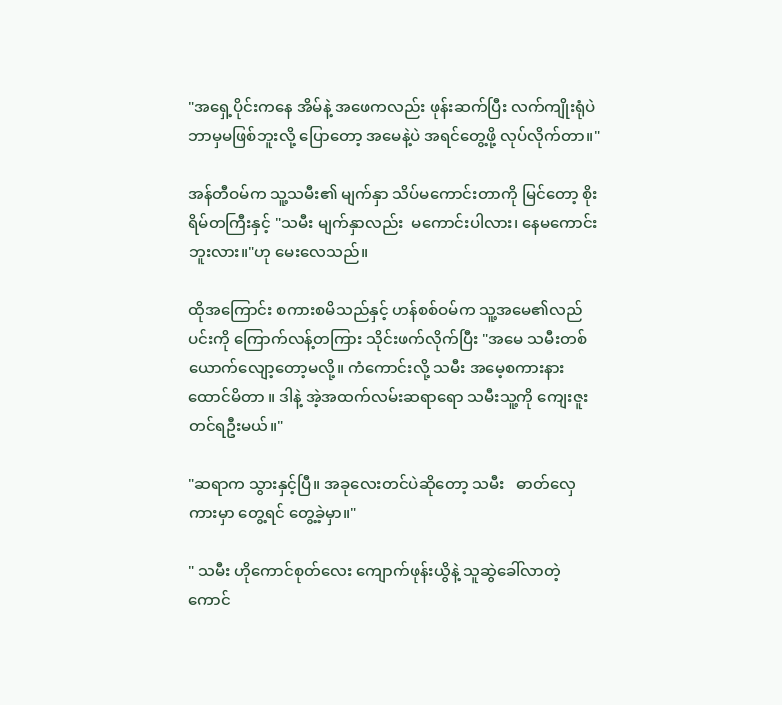"အရှေ့ပိုင်းကနေ အိမ်နဲ့ အဖေကလည်း ဖုန်းဆက်ပြီး လက်ကျိုးရုံပဲ ဘာမှမဖြစ်ဘူးလို့ ပြောတော့ အမေနဲ့ပဲ အရင်တွေ့ဖို့ လုပ်လိုက်တာ။"

အန်တီဝမ်က သူ့သမီး၏ မျက်နှာ သိပ်မကောင်းတာကို မြင်တော့ စိုးရိမ်တကြီးနှင့် "သမီး မျက်နှာလည်း  မကောင်းပါလား၊ နေမကောင်းဘူးလား။"ဟု မေးလေသည်။

ထိုအကြောင်း စကားစမိသည်နှင့် ဟန်စစ်ဝမ်က သူ့အမေ၏လည်ပင်းကို ကြောက်လန့်တကြား သိုင်းဖက်လိုက်ပြီး "အမေ သမီးတစ်ယောက်လျော့တော့မလို့။ ကံကောင်းလို့ သမီး အမေ့စကားနားထောင်မိတာ ။ ဒါနဲ့ အဲ့အထက်လမ်းဆရာရော သမီးသူ့ကို ကျေးဇူးတင်ရဦးမယ်။"

"ဆရာက သွားနှင့်ပြီ။ အခုလေးတင်ပဲဆိုတော့ သမီး   ဓာတ်လှေကားမှာ တွေ့ရင် တွေ့ခဲ့မှာ။"

" သမီး ဟိုကောင်စုတ်လေး ကျောက်ဖုန်းယွိနဲ့ သူဆွဲခေါ်လာတဲ့ ကောင်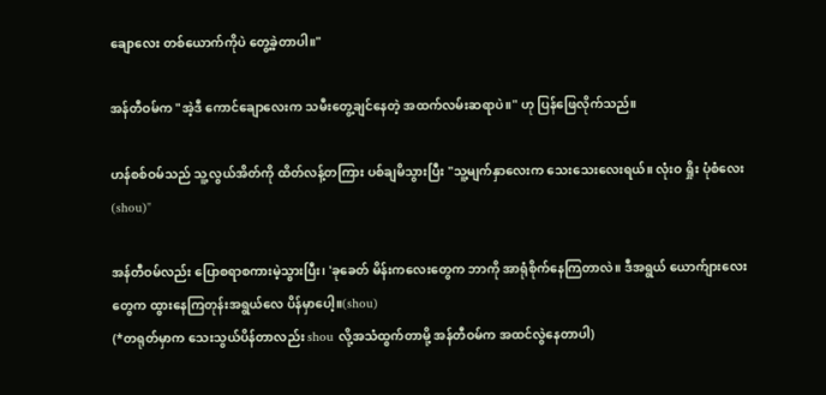ချောလေး တစ်ယောက်ကိုပဲ တွေ့ခဲ့တာပါ။"

အန်တီဝမ်က "အဲ့ဒီ ကောင်ချောလေးက သမီးတွေ့ချင်နေတဲ့ အထက်လမ်းဆရာပဲ။" ဟု ပြန်ဖြေလိုက်သည်။

ဟန်စစ်ဝမ်သည် သူ့လွယ်အိတ်ကို ထိတ်လန့်တကြား ပစ်ချမိသွားပြီး "သူ့မျက်နှာလေးက သေးသေးလေးရယ်။ လုံးဝ ရှိုး ပုံစံလေး(shou)"

အန်တီဝမ်လည်း ပြောစရာစကားမဲ့သွားပြီး၊ 'ခုခေတ် မိန်းကလေးတွေက ဘာကို အာရုံစိုက်နေကြတာလဲ။ ဒီအရွယ် ယောက်ျားလေးတွေက ထွားနေကြတုန်းအရွယ်လေ ပိန်မှာပေါ့။(shou)
(*တရုတ်မှာက သေးသွယ်ပိန်တာလည်း shou လို့အသံထွက်တာမို့ အန်တီဝမ်က အထင်လွဲနေတာပါ)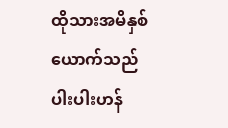ထိုသားအမိနှစ်ယောက်သည် ပါးပါးဟန်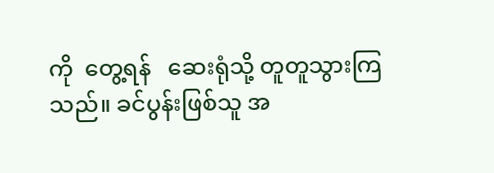ကို  တွေ့ရန်   ဆေးရုံသို့ တူတူသွားကြသည်။ ခင်ပွန်းဖြစ်သူ အ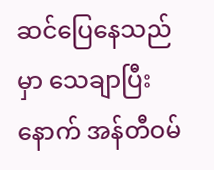ဆင်ပြေနေသည်မှာ သေချာပြီးနောက် အန်တီဝမ်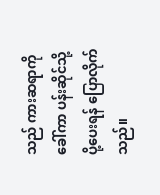သည် ကားဆရာကို ခေါ်ကာ ပန်းဆိုင်သို့ ပို့ပေးရန် ပြောလိုက်သည်။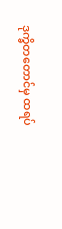ဒုက္ခိတတောင်မှ ထရပ်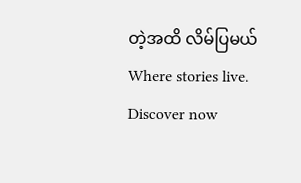တဲ့အထိ လိမ်ပြမယ် Where stories live. Discover now